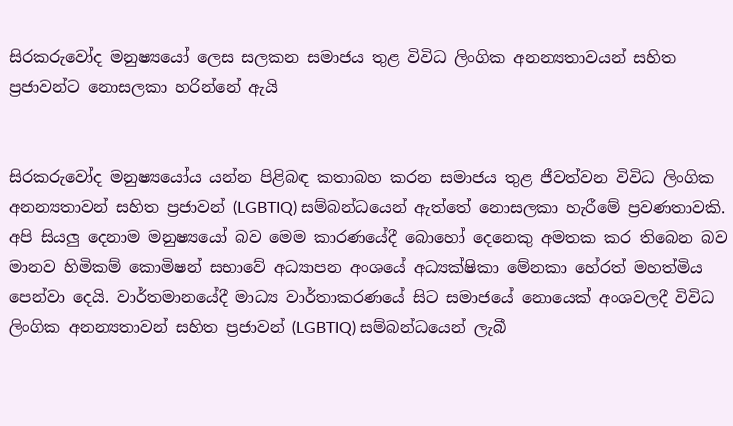සිරකරුවෝද මනුෂ්‍යයෝ ලෙස සලකන සමාජය තුළ විවිධ ලිංගික අනන්‍යතාවයන් සහිත ප්‍රජාවන්ට නොසලකා හරින්නේ ඇයි


සිරකරුවෝද මනුෂ්‍යයෝය යන්න පිළිබඳ කතාබහ කරන සමාජය තුළ ජීවත්වන විවිධ ලිංගික අනන්‍යතාවන් සහිත ප්‍රජාවන් (LGBTIQ) සම්බන්ධයෙන් ඇත්තේ නොසලකා හැරීමේ ප්‍රවණතාවකි. අපි සියලු දෙනාම මනුෂ්‍යයෝ බව මෙම කාරණයේදී බොහෝ දෙනෙකු අමතක කර තිබෙන බව මානව හිමිකම් කොමිෂන් සභාවේ අධ්‍යාපන අංශයේ අධ්‍යක්ෂිකා මේනකා හේරත් මහත්මිය පෙන්වා දෙයි. වාර්තමානයේදී මාධ්‍ය වාර්තාකරණයේ සිට සමාජයේ නොයෙක් අංශවලදී විවිධ ලිංගික අනන්‍යතාවන් සහිත ප්‍රජාවන් (LGBTIQ) සම්බන්ධයෙන් ලැබී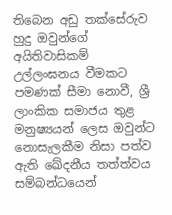තිබෙන අඩු තක්සේරුව හුදු ඔවුන්ගේ අයිතිවාසිකම් උල්ලංඝනය වීමකට පමණක් සීමා නොවී, ශ්‍රී ලාංකික සමාජය තුළ මනුෂ්‍යයන් ලෙස ඔවුන්ට නොසැලකීම නිසා පත්ව ඇති ඛේදනීය තත්ත්වය සම්බන්ධයෙන්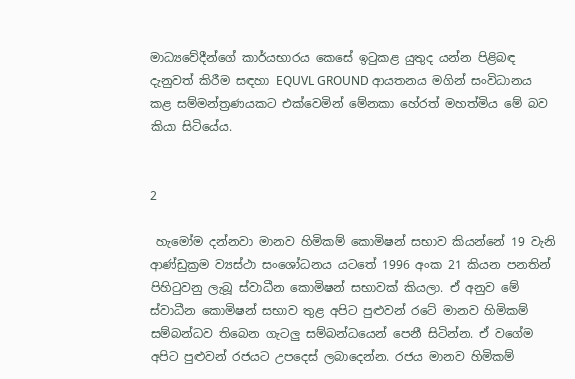මාධ්‍යවේදීන්ගේ කාර්යභාරය කෙසේ ඉටුකළ යුතුද යන්න පිළිබඳ දැනුවත් කිරීම සඳහා EQUVL GROUND ආයතනය මගින් සංවිධානය කළ සම්මන්ත්‍රණයකට එක්වෙමින් මේනකා හේරත් මහත්මිය මේ බව කියා සිටියේය.


2

 හැමෝම දන්නවා මානව හිමිකම් කොමිෂන් සභාව කියන්නේ 19 වැනි ආණ්ඩුක්‍රම ව්‍යස්ථා සංශෝධනය යටතේ 1996 අංක 21 කියන පනතින් පිහිටුවනු ලැබූ ස්වාධීන කොමිෂන් සභාවක් කියලා. ඒ අනුව මේ ස්වාධීන කොමිෂන් සභාව තුළ අපිට පුළුවන් රටේ මානව හිමිකම් සම්බන්ධව තිබෙන ගැටලු සම්බන්ධයෙන් පෙනී සිටින්න. ඒ වගේම අපිට පුළුවන් රජයට උපදෙස් ලබාදෙන්න. රජය මානව හිමිකම්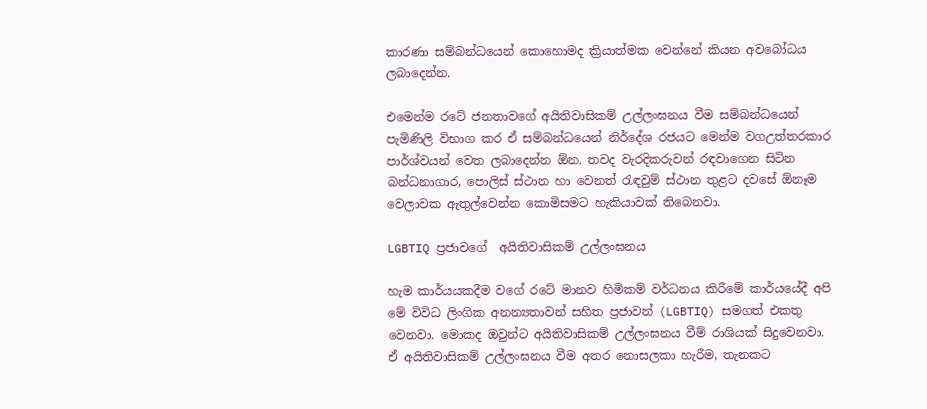කාරණා සම්බන්ධයෙන් කොහොමද ක්‍රියාත්මක වෙන්නේ කියන අවබෝධය ලබාදෙන්න.

එමෙන්ම රටේ ජනතාවගේ අයිතිවාසිකම් උල්ලංඝනය වීම සම්බන්ධයෙන් පැමිණිලි විභාග කර ඒ සම්බන්ධයෙන් නිර්දේශ රජයට මෙන්ම වගඋත්තරකාර පාර්ශ්වයන් වෙත ලබාදෙන්න ඕන. තවද වැරදිකරුවන් රඳවාගෙන සිටින බන්ධනාගාර, පොලිස් ස්ථාන හා වෙනත් රැඳවුම් ස්ථාන තුළට දවසේ ඕනෑම වෙලාවක ඇතුල්වෙන්න කොමිසමට හැකියාවක් තිබෙනවා.

LGBTIQ ප්‍රජාවගේ  අයිතිවාසිකම් උල්ලංඝනය

හැම කාර්යයකදීම වගේ රටේ මානව හිමිකම් වර්ධනය කිරීමේ කාර්යයේදී අපි මේ විවිධ ලිංගික අනන්‍යතාවන් සහිත ප්‍රජාවන් (LGBTIQ) සමගත් එකතු වෙනවා. මොකද ඔවුන්ට අයිතිවාසිකම් උල්ලංඝනය වීම් රාශියක් සිදුවෙනවා. ඒ අයිතිවාසිකම් උල්ලංඝනය වීම අතර නොසලකා හැරීම, තැනකට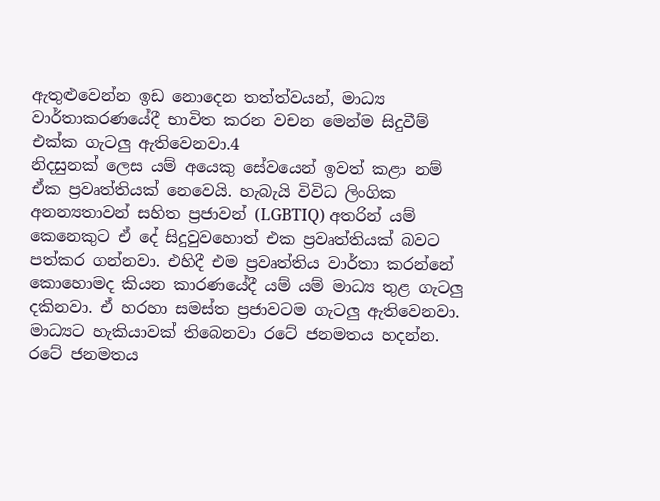ඇතුළුවෙන්න ඉඩ නොදෙන තත්ත්වයන්, මාධ්‍ය වාර්තාකරණයේදී භාවිත කරන වචන මෙන්ම සිදුවීම් එක්ක ගැටලු ඇතිවෙනවා.4
නිදසුනක් ලෙස යම් අයෙකු සේවයෙන් ඉවත් කළා නම් ඒක ප්‍රවෘත්තියක් නෙවෙයි. හැබැයි විවිධ ලිංගික අනන්‍යතාවන් සහිත ප්‍රජාවන් (LGBTIQ) අතරින් යම් කෙනෙකුට ඒ දේ සිදුවුවහොත් එක ප්‍රවෘත්තියක් බවට පත්කර ගන්නවා. එහිදී එම ප්‍රවෘත්තිය වාර්තා කරන්නේ කොහොමද කියන කාරණයේදී යම් යම් මාධ්‍ය තුළ ගැටලු දකිනවා. ඒ හරහා සමස්ත ප්‍රජාවටම ගැටලු ඇතිවෙනවා.
මාධ්‍යට හැකියාවක් තිබෙනවා රටේ ජනමතය හදන්න. රටේ ජනමතය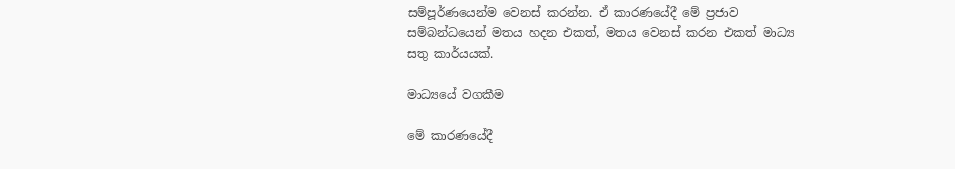සම්පූර්ණයෙන්ම වෙනස් කරන්න. ඒ කාරණයේදී මේ ප්‍රජාව සම්බන්ධයෙන් මතය හදන එකත්, මතය වෙනස් කරන එකත් මාධ්‍ය සතු කාර්යයක්.

මාධ්‍යයේ වගකීම

මේ කාරණයේදී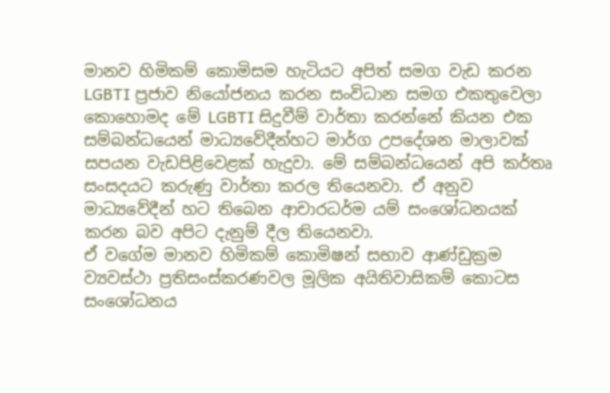මානව හිමිකම් කොමිසම හැටියට අපිත් සමග වැඩ කරන LGBTI ප්‍රජාව නියෝජනය කරන සංවිධාන සමග එකතුවෙලා කොහොමද මේ LGBTI සිදුවීම් වාර්තා කරන්නේ කියන එක සම්බන්ධයෙන් මාධ්‍යවේදීන්හට මාර්ග උපදේශන මාලාවක් සපයන වැඩපිළිවෙළක් හැදුවා. මේ සම්බන්ධයෙන් අපි කර්තෘ සංසදයට කරුණු වාර්තා කරල තියෙනවා. ඒ අනුව මාධ්‍යවේදීන් හට තිබෙන ආචාරධර්ම යම් සංශෝධනයක් කරන බව අපිට දැනුම් දීල තියෙනවා.
ඒ වගේම මානව හිමිකම් කොමිෂන් සභාව ආණ්ඩුක්‍රම ව්‍යවස්ථා ප්‍රතිසංස්කරණවල මූලික අයිතිවාසිකම් කොටස සංශෝධනය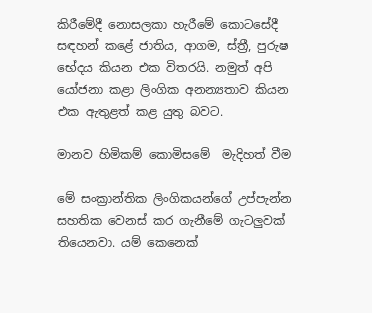කිරීමේදී නොසලකා හැරීමේ කොටසේදී සඳහන් කළේ ජාතිය, ආගම, ස්ත්‍රී, පුරුෂ භේදය කියන එක විතරයි. නමුත් අපි යෝජනා කළා ලිංගික අනන්‍යතාව කියන එක ඇතුළත් කළ යුතු බවට.

මානව හිමිකම් කොමිසමේ  මැදිහත් වීම

මේ සංක්‍රාන්තික ලිංගිකයන්ගේ උප්පැන්න සහතික වෙනස් කර ගැනීමේ ගැටලුවක් තියෙනවා. යම් කෙනෙක්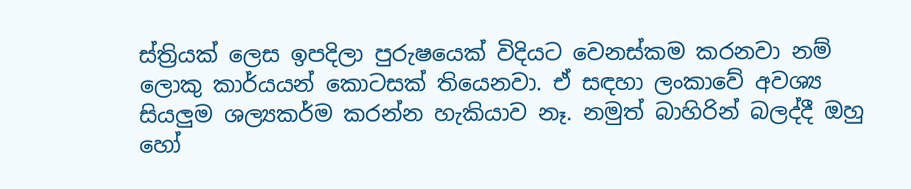ස්ත්‍රියක් ලෙස ඉපදිලා පුරුෂයෙක් විදියට වෙනස්කම කරනවා නම් ලොකු කාර්යයන් කොටසක් තියෙනවා. ඒ සඳහා ලංකාවේ අවශ්‍ය සියලුම ශල්‍යකර්ම කරන්න හැකියාව නෑ. නමුත් බාහිරින් බලද්දී ඔහු හෝ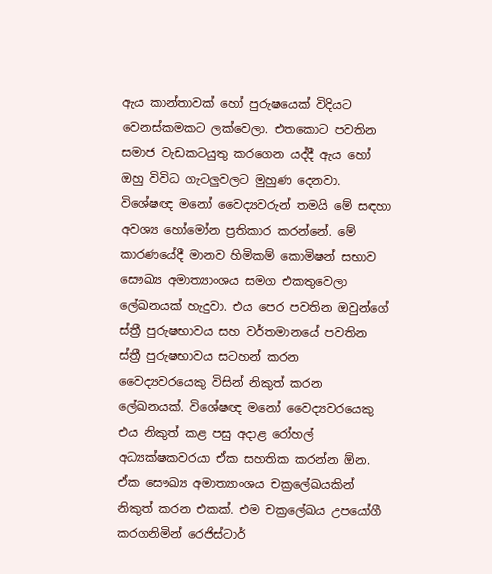ඇය කාන්තාවක් හෝ පුරුෂයෙක් විදියට වෙනස්කමකට ලක්වෙලා. එතකොට පවතින සමාජ වැඩකටයුතු කරගෙන යද්දී ඇය හෝ ඔහු විවිධ ගැටලුවලට මුහුණ දෙනවා.
විශේෂඥ මනෝ වෛද්‍යවරුන් තමයි මේ සඳහා අවශ්‍ය හෝමෝන ප්‍රතිකාර කරන්නේ. මේ කාරණයේදී මානව හිමිකම් කොමිෂන් සභාව සෞඛ්‍ය අමාත්‍යාංශය සමග එකතුවෙලා ලේඛනයක් හැදුවා. එය පෙර පවතින ඔවුන්ගේ ස්ත්‍රී පුරුෂභාවය සහ වර්තමානයේ පවතින ස්ත්‍රී පුරුෂභාවය සටහන් කරන වෛද්‍යවරයෙකු විසින් නිකුත් කරන ලේඛනයක්. විශේෂඥ මනෝ වෛද්‍යවරයෙකු එය නිකුත් කළ පසු අදාළ රෝහල් අධ්‍යක්ෂකවරයා ඒක සහතික කරන්න ඕන. ඒක සෞඛ්‍ය අමාත්‍යාංශය චක්‍රලේඛයකින් නිකුත් කරන එකක්. එම චක්‍රලේඛය උපයෝගී කරගනිමින් රෙජිස්ටාර්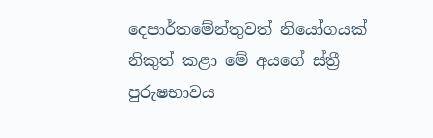දෙපාර්තමේන්තුවත් නියෝගයක් නිකුත් කළා මේ අයගේ ස්ත්‍රී පුරුෂභාවය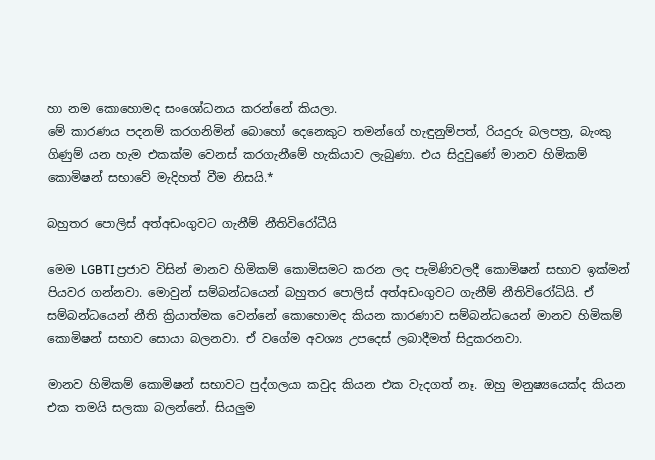හා නම කොහොමද සංශෝධනය කරන්නේ කියලා.
මේ කාරණය පදනම් කරගනිමින් බොහෝ දෙනෙකුට තමන්ගේ හැඳුනුම්පත්, රියදුරු බලපත්‍ර, බැංකු ගිණුම් යන හැම එකක්ම වෙනස් කරගැනීමේ හැකියාව ලැබුණා. එය සිදුවුණේ මානව හිමිකම් කොමිෂන් සභාවේ මැදිහත් වීම නිසයි.*

බහුතර පොලිස් අත්අඩංගුවට ගැනීම් නීතිවිරෝධීයි

මෙම LGBTI ප්‍රජාව විසින් මානව හිමිකම් කොමිසමට කරන ලද පැමිණිවලදී කොමිෂන් සභාව ඉක්මන් පියවර ගන්නවා. මොවුන් සම්බන්ධයෙන් බහුතර පොලිස් අත්අඩංගුවට ගැනීම් නීතිවිරෝධියි. ඒ සම්බන්ධයෙන් නීති ක්‍රියාත්මක වෙන්නේ කොහොමද කියන කාරණාව සම්බන්ධයෙන් මානව හිමිකම් කොමිෂන් සභාව සොයා බලනවා. ඒ වගේම අවශ්‍ය උපදෙස් ලබාදීමත් සිදුකරනවා.

මානව හිමිකම් කොමිෂන් සභාවට පුද්ගලයා කවුද කියන එක වැදගත් නෑ. ඔහු මනුෂ්‍යයෙක්ද කියන එක තමයි සලකා බලන්නේ. සියලුම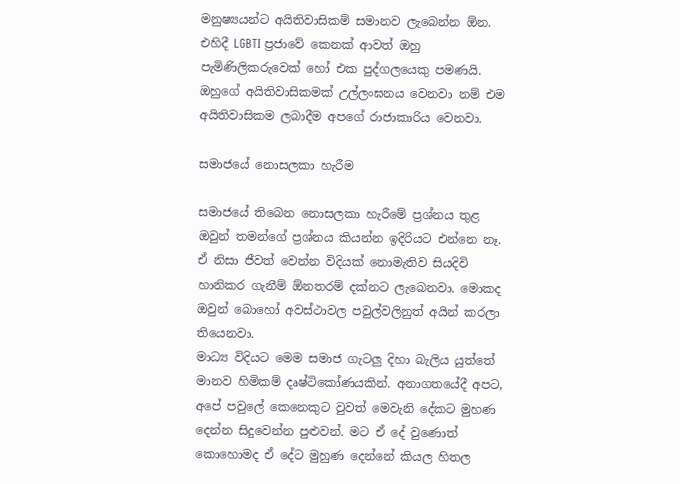මනුෂ්‍යයන්ට අයිතිවාසිකම් සමානව ලැබෙන්න ඕන. එහිදී LGBTI ප්‍රජාවේ කෙනක් ආවත් ඔහු පැමිණිලිකරුවෙක් හෝ එක පුද්ගලයෙකු පමණයි. ඔහුගේ අයිතිවාසිකමක් උල්ලංඝනය වෙනවා නම් එම අයිතිවාසිකම ලබාදීම අපගේ රාජාකාරිය වෙනවා.

සමාජයේ නොසලකා හැරීම

සමාජයේ තිබෙන නොසලකා හැරීමේ ප්‍රශ්නය තුළ ඔවුන් තමන්ගේ ප්‍රශ්නය කියන්න ඉදිරියට එන්නෙ නෑ. ඒ නිසා ජීවත් වෙන්න විදියක් නොමැතිව සියදිවි හානිකර ගැනීම් ඕනතරම් දක්නට ලැබෙනවා. මොකද ඔවුන් බොහෝ අවස්ථාවල පවුල්වලිනුත් අයින් කරලා තියෙනවා.
මාධ්‍ය විදියට මෙම සමාජ ගැටලු දිහා බැලිය යුත්තේ මානව හිමිකම් දෘෂ්ටිකෝණයකින්. අනාගතයේදී අපට, අපේ පවුලේ කෙනෙකුට වුවත් මෙවැනි දේකට මුහණ දෙන්න සිදුවෙන්න පුළුවන්. මට ඒ දේ වුණොත් කොහොමද ඒ දේට මුහුණ දෙන්නේ කියල හිතල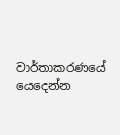වාර්තාකරණයේ යෙදෙන්න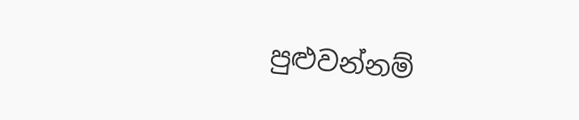පුළුවන්නම්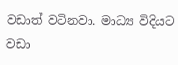වඩාත් වටිනවා. මාධ්‍ය විදියට වඩා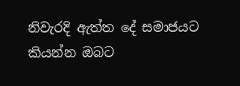නිවැරදි ඇත්ත දේ සමාජයට කියන්න ඔබට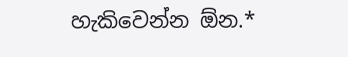හැකිවෙන්න ඕන.*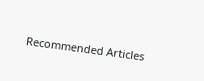Recommended Articles